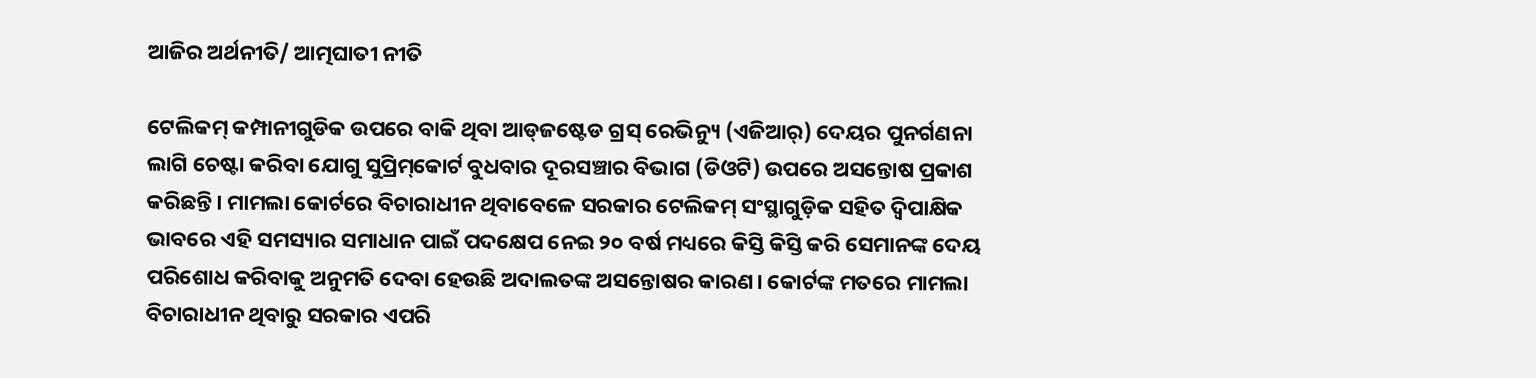ଆଜିର ଅର୍ଥନୀତି/ ଆତ୍ମଘାତୀ ନୀତି

ଟେଲିକମ୍‌ କମ୍ପାନୀଗୁଡିକ ଉପରେ ବାକି ଥିବା ଆଡ୍‌ଜଷ୍ଟେଡ ଗ୍ରସ୍‌ ରେଭିନ୍ୟୁ (ଏଜିଆର୍‌) ଦେୟର ପୁନର୍ଗଣନା ଲାଗି ଚେଷ୍ଟା କରିବା ଯୋଗୁ ସୁପ୍ରିମ୍‌କୋର୍ଟ ବୁଧବାର ଦୂରସଞ୍ଚାର ବିଭାଗ (ଡିଓଟି) ଉପରେ ଅସନ୍ତୋଷ ପ୍ରକାଶ କରିଛନ୍ତି। ମାମଲା କୋର୍ଟରେ ବିଚାରାଧୀନ ଥିବାବେଳେ ସରକାର ଟେଲିକମ୍‌ ସଂସ୍ଥାଗୁଡ଼ିକ ସହିତ ଦ୍ୱିପାକ୍ଷିକ ଭାବରେ ଏହି ସମସ୍ୟାର ସମାଧାନ ପାଇଁ ପଦକ୍ଷେପ ନେଇ ୨୦ ବର୍ଷ ମଧ୍ୟରେ କିସ୍ତି କିସ୍ତି କରି ସେମାନଙ୍କ ଦେୟ ପରିଶୋଧ କରିବାକୁ ଅନୁମତି ଦେବା ହେଉଛି ଅଦାଲତଙ୍କ ଅସନ୍ତୋଷର କାରଣ। କୋର୍ଟଙ୍କ ମତରେ ମାମଲା ବିଚାରାଧୀନ ଥିବାରୁ ସରକାର ଏପରି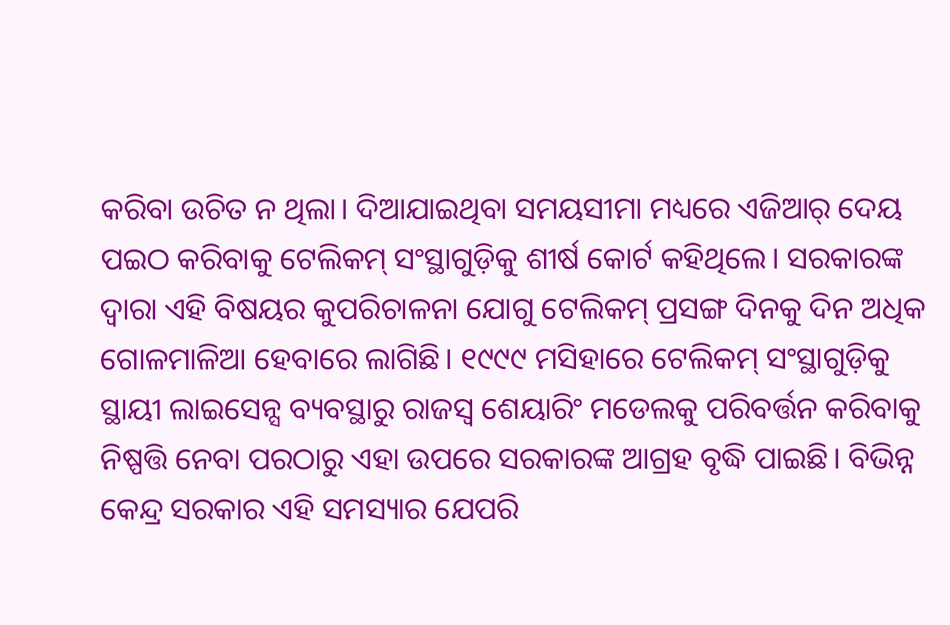କରିବା ଉଚିତ ନ ଥିଲା। ଦିଆଯାଇଥିବା ସମୟସୀମା ମଧ୍ୟରେ ଏଜିଆର୍‌ ଦେୟ ପଇଠ କରିବାକୁ ଟେଲିକମ୍‌ ସଂସ୍ଥାଗୁଡ଼ିକୁ ଶୀର୍ଷ କୋର୍ଟ କହିଥିଲେ। ସରକାରଙ୍କ ଦ୍ୱାରା ଏହି ବିଷୟର କୁପରିଚାଳନା ଯୋଗୁ ଟେଲିକମ୍‌ ପ୍ରସଙ୍ଗ ଦିନକୁ ଦିନ ଅଧିକ ଗୋଳମାଳିଆ ହେବାରେ ଲାଗିଛି। ୧୯୯୯ ମସିହାରେ ଟେଲିକମ୍‌ ସଂସ୍ଥାଗୁଡ଼ିକୁ ସ୍ଥାୟୀ ଲାଇସେନ୍ସ ବ୍ୟବସ୍ଥାରୁ ରାଜସ୍ବ ଶେୟାରିଂ ମଡେଲକୁ ପରିବର୍ତ୍ତନ କରିବାକୁ ନିଷ୍ପତ୍ତି ନେବା ପରଠାରୁ ଏହା ଉପରେ ସରକାରଙ୍କ ଆଗ୍ରହ ବୃଦ୍ଧି ପାଇଛି। ବିଭିନ୍ନ କେନ୍ଦ୍ର ସରକାର ଏହି ସମସ୍ୟାର ଯେପରି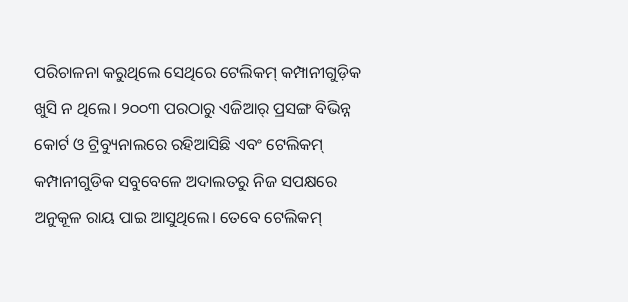ପରିଚାଳନା କରୁଥିଲେ ସେଥିରେ ଟେଲିକମ୍‌ କମ୍ପାନୀଗୁଡ଼ିକ ଖୁସି ନ ଥିଲେ। ୨୦୦୩ ପରଠାରୁ ଏଜିଆର୍‌ ପ୍ରସଙ୍ଗ ବିଭିନ୍ନ କୋର୍ଟ ଓ ଟ୍ରିବ୍ୟୁନାଲରେ ରହିଆସିଛି ଏବଂ ଟେଲିକମ୍‌ କମ୍ପାନୀଗୁଡିକ ସବୁବେଳେ ଅଦାଲତରୁ ନିଜ ସପକ୍ଷରେ ଅନୁକୂଳ ରାୟ ପାଇ ଆସୁଥିଲେ। ତେବେ ଟେଲିକମ୍‌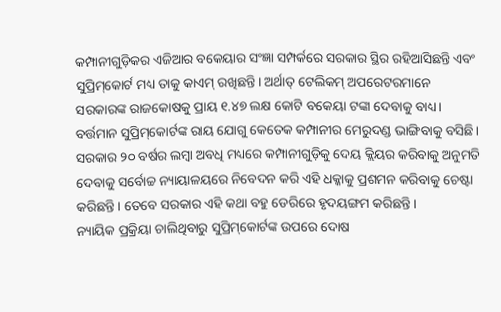କମ୍ପାନୀଗୁଡ଼ିକର ଏଜିଆର ବକେୟାର ସଂଜ୍ଞା ସମ୍ପର୍କରେ ସରକାର ସ୍ଥିର ରହିଆସିଛନ୍ତି ଏବଂ ସୁପ୍ରିମ୍‌କୋର୍ଟ ମଧ୍ୟ ତାକୁ କାଏମ୍‌ ରଖିଛନ୍ତି। ଅର୍ଥାତ୍‌ ଟେଲିକମ୍‌ ଅପରେଟରମାନେ ସରକାରଙ୍କ ରାଜକୋଷକୁ ପ୍ରାୟ ୧.୪୭ ଲକ୍ଷ କୋଟି ବକେୟା ଟଙ୍କା ଦେବାକୁ ବାଧ୍ୟ। ବର୍ତ୍ତମାନ ସୁପ୍ରିମ୍‌କୋର୍ଟଙ୍କ ରାୟ ଯୋଗୁ କେତେକ କମ୍ପାନୀର ମେରୁଦଣ୍ଡ ଭାଙ୍ଗିବାକୁ ବସିଛି। ସରକାର ୨୦ ବର୍ଷର ଲମ୍ବା ଅବଧି ମଧ୍ୟରେ କମ୍ପାନୀଗୁଡ଼ିକୁ ଦେୟ କ୍ଲିୟର କରିବାକୁ ଅନୁମତି ଦେବାକୁ ସର୍ବୋଚ୍ଚ ନ୍ୟାୟାଳୟରେ ନିବେଦନ କରି ଏହି ଧକ୍କାକୁ ପ୍ରଶମନ କରିବାକୁ ଚେଷ୍ଟା କରିଛନ୍ତି। ତେବେ ସରକାର ଏହି କଥା ବହୁ ଡେରିରେ ହୃଦୟଙ୍ଗମ କରିଛନ୍ତି।
ନ୍ୟାୟିକ ପ୍ରକ୍ରିୟା ଚାଲିଥିବାରୁ ସୁପ୍ରିମ୍‌କୋର୍ଟଙ୍କ ଉପରେ ଦୋଷ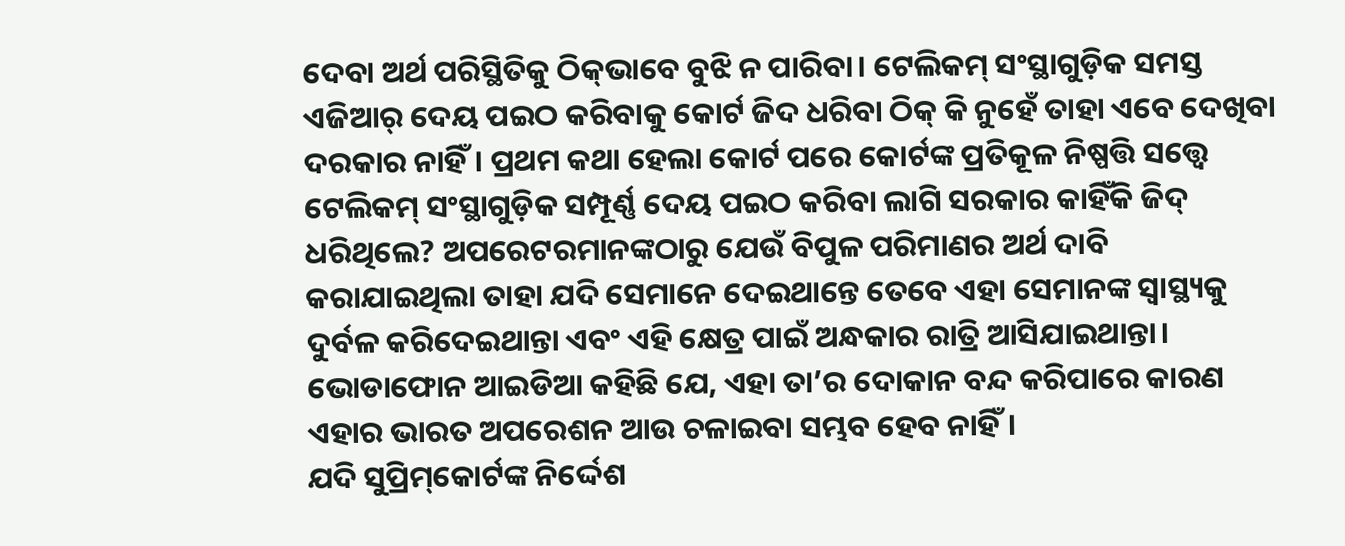ଦେବା ଅର୍ଥ ପରିସ୍ଥିତିକୁ ଠିକ୍‌ଭାବେ ବୁଝି ନ ପାରିବା। ଟେଲିକମ୍‌ ସଂସ୍ଥାଗୁଡ଼ିକ ସମସ୍ତ ଏଜିଆର୍‌ ଦେୟ ପଇଠ କରିବାକୁ କୋର୍ଟ ଜିଦ ଧରିବା ଠିକ୍‌ କି ନୁହେଁ ତାହା ଏବେ ଦେଖିବା ଦରକାର ନାହିଁ। ପ୍ରଥମ କଥା ହେଲା କୋର୍ଟ ପରେ କୋର୍ଟଙ୍କ ପ୍ରତିକୂଳ ନିଷ୍ପତ୍ତି ସତ୍ତ୍ୱେ ଟେଲିକମ୍‌ ସଂସ୍ଥାଗୁଡ଼ିକ ସମ୍ପୂର୍ଣ୍ଣ ଦେୟ ପଇଠ କରିବା ଲାଗି ସରକାର କାହିଁକି ଜିଦ୍‌ ଧରିଥିଲେ? ଅପରେଟରମାନଙ୍କଠାରୁ ଯେଉଁ ବିପୁଳ ପରିମାଣର ଅର୍ଥ ଦାବି କରାଯାଇଥିଲା ତାହା ଯଦି ସେମାନେ ଦେଇଥାନ୍ତେ ତେବେ ଏହା ସେମାନଙ୍କ ସ୍ବାସ୍ଥ୍ୟକୁ ଦୁର୍ବଳ କରିଦେଇଥାନ୍ତା ଏବଂ ଏହି କ୍ଷେତ୍ର ପାଇଁ ଅନ୍ଧକାର ରାତ୍ରି ଆସିଯାଇଥାନ୍ତା। ଭୋଡାଫୋନ ଆଇଡିଆ କହିଛି ଯେ, ଏହା ତା’ର ଦୋକାନ ବନ୍ଦ କରିପାରେ କାରଣ ଏହାର ଭାରତ ଅପରେଶନ ଆଉ ଚଳାଇବା ସମ୍ଭବ ହେବ ନାହିଁ।
ଯଦି ସୁପ୍ରିମ୍‌କୋର୍ଟଙ୍କ ନିର୍ଦ୍ଦେଶ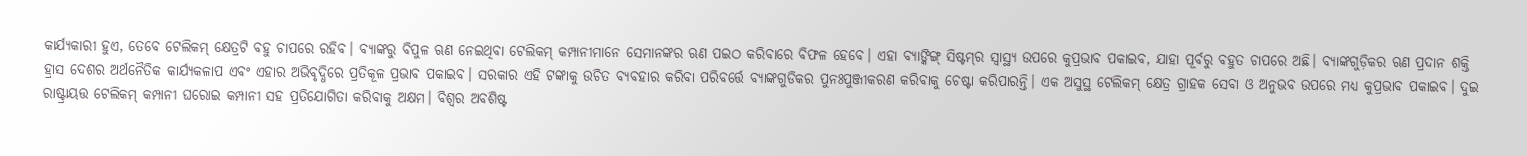କାର୍ଯ୍ୟକାରୀ ହୁଏ, ତେବେ ଟେଲିକମ୍‌ କ୍ଷେତ୍ରଟି ବହୁ ଚାପରେ ରହିବ। ବ୍ୟାଙ୍କରୁ ବିପୁଳ ଋଣ ନେଇଥିବା ଟେଲିକମ୍‌ କମ୍ପାନୀମାନେ ସେମାନଙ୍କର ଋଣ ପଇଠ କରିବାରେ ବିଫଳ ହେବେ। ଏହା ବ୍ୟାଙ୍କିଙ୍ଗ୍‌ ସିଷ୍ଟମ୍‌ର ସ୍ବାସ୍ଥ୍ୟ ଉପରେ କୁପ୍ରଭାବ ପକାଇବ, ଯାହା ପୂର୍ବରୁ ବହୁତ ଚାପରେ ଅଛି। ବ୍ୟାଙ୍କଗୁଡ଼ିକର ଋଣ ପ୍ରଦାନ ଶକ୍ତି ହ୍ରାସ ଦେଶର ଅର୍ଥନୈତିକ କାର୍ଯ୍ୟକଳାପ ଏବଂ ଏହାର ଅଭିବୃଦ୍ଧିରେ ପ୍ରତିକୂଳ ପ୍ରଭାବ ପକାଇବ। ସରକାର ଏହି ଟଙ୍କାକୁ ଉଚିତ ବ୍ୟବହାର କରିବା ପରିବର୍ତ୍ତେ ବ୍ୟାଙ୍କଗୁଡିକର ପୁନଃପୁଞ୍ଜୀକରଣ କରିବାକୁ ଚେଷ୍ଟା କରିପାରନ୍ତି। ଏକ ଅସୁସ୍ଥ ଟେଲିକମ୍‌ କ୍ଷେତ୍ର ଗ୍ରାହକ ସେବା ଓ ଅନୁଭବ ଉପରେ ମଧ୍ୟ କୁପ୍ରଭାବ ପକାଇବ। ଦୁଇ ରାଷ୍ଟ୍ରାୟତ୍ତ ଟେଲିକମ୍‌ କମ୍ପାନୀ ଘରୋଇ କମ୍ପାନୀ ସହ ପ୍ରତିଯୋଗିତା କରିବାକୁ ଅକ୍ଷମ। ବିଶ୍ୱର ଅବଶିଷ୍ଟ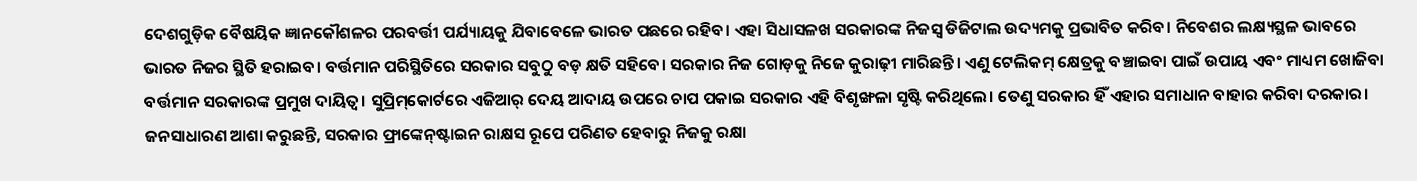ଦେଶଗୁଡ଼ିକ ବୈଷୟିକ ଜ୍ଞାନକୌଶଳର ପରବର୍ତ୍ତୀ ପର୍ଯ୍ୟାୟକୁ ଯିବାବେଳେ ଭାରତ ପଛରେ ରହିବ। ଏହା ସିଧାସଳଖ ସରକାରଙ୍କ ନିଜସ୍ବ ଡିଜିଟାଲ ଉଦ୍ୟମକୁ ପ୍ରଭାବିତ କରିବ। ନିବେଶର ଲକ୍ଷ୍ୟସ୍ଥଳ ଭାବରେ ଭାରତ ନିଜର ସ୍ଥିତି ହରାଇବ। ବର୍ତ୍ତମାନ ପରିସ୍ଥିତିରେ ସରକାର ସବୁଠୁ ବଡ଼ କ୍ଷତି ସହିବେ। ସରକାର ନିଜ ଗୋଡ଼କୁ ନିଜେ କୁରାଢ଼ୀ ମାରିଛନ୍ତି। ଏଣୁ ଟେଲିକମ୍‌ କ୍ଷେତ୍ରକୁ ବଞ୍ଚାଇବା ପାଇଁ ଉପାୟ ଏବଂ ମାଧ୍ୟମ ଖୋଜିବା ବର୍ତ୍ତମାନ ସରକାରଙ୍କ ପ୍ରମୁଖ ଦାୟିତ୍ୱ। ସୁପ୍ରିମ୍‌କୋର୍ଟରେ ଏଜିଆର୍‌ ଦେୟ ଆଦାୟ ଉପରେ ଚାପ ପକାଇ ସରକାର ଏହି ବିଶୃଙ୍ଖଳା ସୃଷ୍ଟି କରିଥିଲେ। ତେଣୁ ସରକାର ହିଁ ଏହାର ସମାଧାନ ବାହାର କରିବା ଦରକାର। ଜନସାଧାରଣ ଆଶା କରୁଛନ୍ତି, ସରକାର ଫ୍ରାଙ୍କେନ୍‌ଷ୍ଟାଇନ ରାକ୍ଷସ ରୂପେ ପରିଣତ ହେବାରୁ ନିଜକୁ ରକ୍ଷା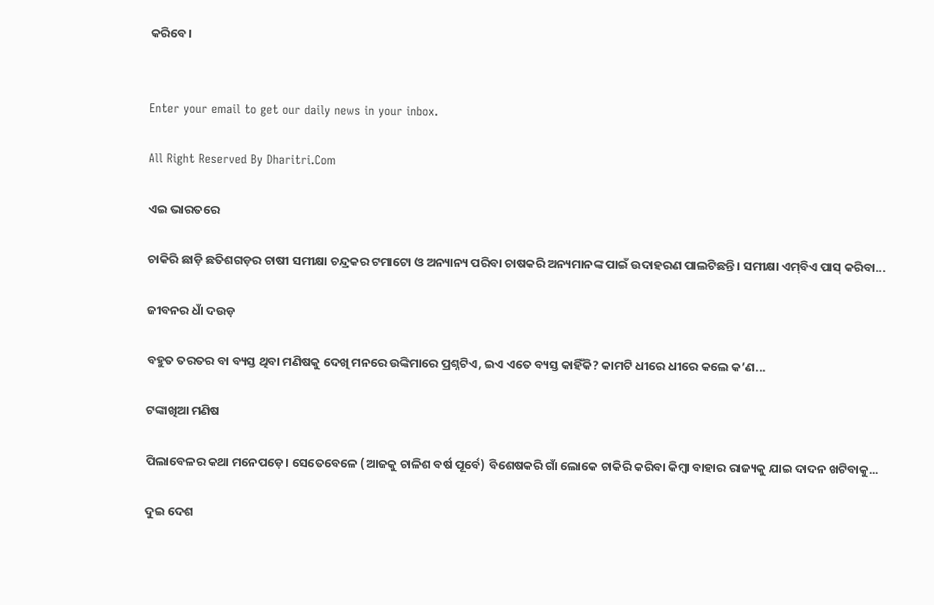କରିବେ।


Enter your email to get our daily news in your inbox.

All Right Reserved By Dharitri.Com

ଏଇ ଭାରତରେ

ଚାକିରି ଛାଡ଼ି ଛତିଶଗଡ଼ର ଚାଷୀ ସମୀକ୍ଷା ଚନ୍ଦ୍ରକର ଟମାଟୋ ଓ ଅନ୍ୟାନ୍ୟ ପରିବା ଚାଷକରି ଅନ୍ୟମାନଙ୍କ ପାଇଁ ଉଦାହରଣ ପାଲଟିଛନ୍ତି। ସମୀକ୍ଷା ଏମ୍‌ବିଏ ପାସ୍‌ କରିବା...

ଜୀବନର ଧାଁ ଦଉଡ଼

ବହୁତ ତରତର ବା ବ୍ୟସ୍ତ ଥିବା ମଣିଷକୁ ଦେଖି ମନରେ ଉଙ୍କିମାରେ ପ୍ରଶ୍ନଟିଏ, ଇଏ ଏତେ ବ୍ୟସ୍ତ କାହିଁକି? କାମଟି ଧୀରେ ଧୀରେ କଲେ କ’ଣ...

ଟଙ୍କାଖିଆ ମଣିଷ

ପିଲାବେଳର କଥା ମନେପଡ଼େ। ସେତେବେଳେ (ଆଜକୁ ଚାଳିଶ ବର୍ଷ ପୂର୍ବେ) ବିଶେଷକରି ଗାଁ ଲୋକେ ଚାକିରି କରିବା କିମ୍ବା ବାହାର ରାଜ୍ୟକୁ ଯାଇ ଦାଦନ ଖଟିବାକୁ...

ଦୁଇ ଦେଶ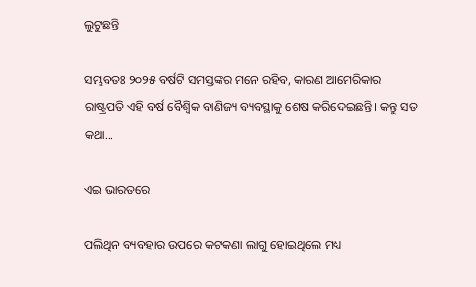ଲୁଟୁଛନ୍ତି

ସମ୍ଭବତଃ ୨୦୨୫ ବର୍ଷଟି ସମସ୍ତଙ୍କର ମନେ ରହିବ, କାରଣ ଆମେରିକାର ରାଷ୍ଟ୍ରପତି ଏହି ବର୍ଷ ବୈଶ୍ୱିକ ବାଣିଜ୍ୟ ବ୍ୟବସ୍ଥାକୁ ଶେଷ କରିଦେଇଛନ୍ତି। କନ୍ତୁ ସତ କଥା...

ଏଇ ଭାରତରେ

ପଲିଥିନ ବ୍ୟବହାର ଉପରେ କଟକଣା ଲାଗୁ ହୋଇଥିଲେ ମଧ୍ୟ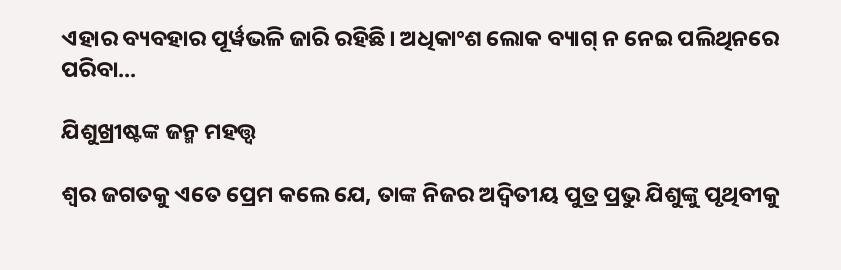ଏହାର ବ୍ୟବହାର ପୂର୍ୱଭଳି ଜାରି ରହିଛି। ଅଧିକାଂଶ ଲୋକ ବ୍ୟାଗ୍‌ ନ ନେଇ ପଲିଥିନରେ ପରିବା...

ଯିଶୁଖ୍ରୀଷ୍ଟଙ୍କ ଜନ୍ମ ମହତ୍ତ୍ୱ

ଶ୍ୱର ଜଗତକୁ ଏତେ ପ୍ରେମ କଲେ ଯେ, ତାଙ୍କ ନିଜର ଅଦ୍ୱିତୀୟ ପୁତ୍ର ପ୍ରଭୁ ଯିଶୁଙ୍କୁ ପୃଥିବୀକୁ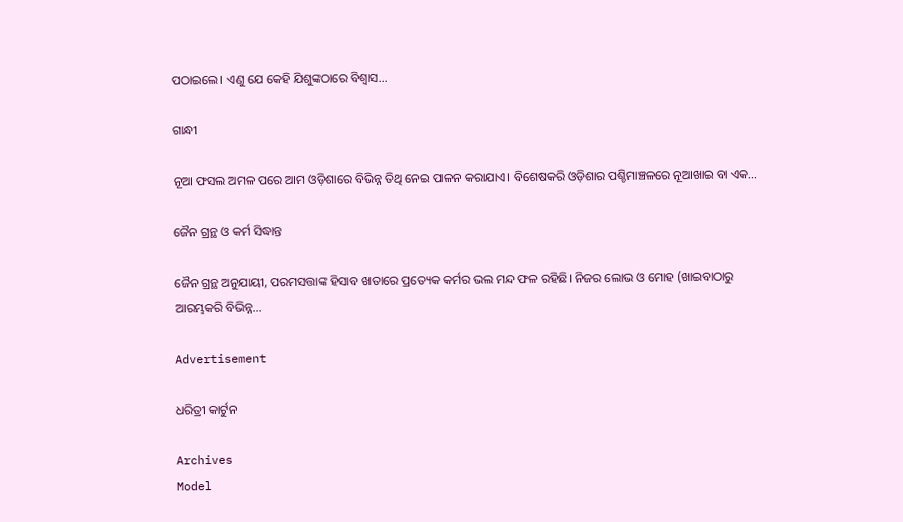ପଠାଇଲେ। ଏଣୁ ଯେ କେହି ଯିଶୁଙ୍କଠାରେ ବିଶ୍ୱାସ...

ଗାନ୍ଧୀ

ନୂଆ ଫସଲ ଅମଳ ପରେ ଆମ ଓଡ଼ିଶାରେ ବିଭିନ୍ନ ତିଥି ନେଇ ପାଳନ କରାଯାଏ। ବିଶେଷକରି ଓଡ଼ିଶାର ପଶ୍ଚିମାଞ୍ଚଳରେ ନୂଆଖାଇ ବା ଏକ...

ଜୈନ ଗ୍ରନ୍ଥ ଓ କର୍ମ ସିଦ୍ଧାନ୍ତ

ଜୈନ ଗ୍ରନ୍ଥ ଅନୁଯାୟୀ, ପରମସତ୍ତାଙ୍କ ହିସାବ ଖାତାରେ ପ୍ରତ୍ୟେକ କର୍ମର ଭଲ ମନ୍ଦ ଫଳ ରହିଛି। ନିଜର ଲୋଭ ଓ ମୋହ (ଖାଇବାଠାରୁ ଆରମ୍ଭକରି ବିଭିନ୍ନ...

Advertisement

ଧରିତ୍ରୀ କାର୍ଟୁନ

Archives
Model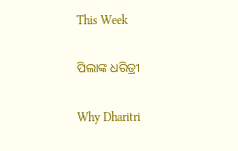This Week

ପିଲାଙ୍କ ଧରିତ୍ରୀ

Why Dharitri